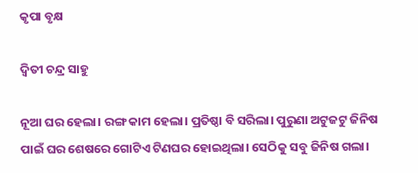କୃପା ବୃକ୍ଷ

ଦ୍ୱିତୀ ଚନ୍ଦ୍ର ସାହୁ

ନୂଆ ଘର ହେଲା। ରଙ୍ଗ କାମ ହେଲା। ପ୍ରତିଷ୍ଠା ବି ସରିଲା। ପୁରୁଣା ଅଟୁଜଟୁ ଜିନିଷ ପାଇଁ ଘର ଶେଷରେ ଗୋଟିଏ ଟିଣଘର ହୋଇଥିଲା। ସେଠିକୁ ସବୁ ଜିନିଷ ଗଲା।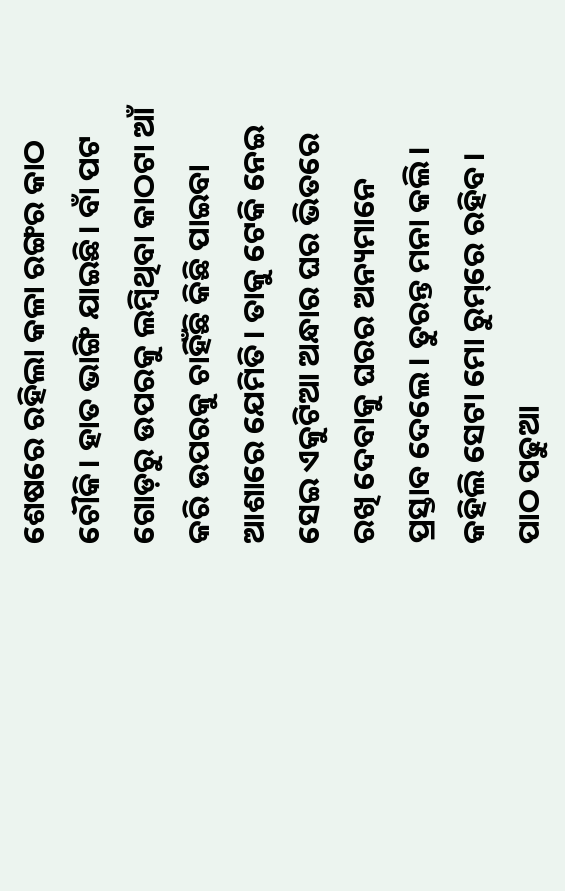ଶେଷରେ ରହିଲା କଳା ରଙ୍ଗର କାଠ ଚୌକି। ହାତ ଭାଙ୍ଗି ଯାଇଛି। ବାଁ ପଟ ଗୋଡ଼ରୁ ଉପରକୁ ଲମ୍ବିଥିବା କାଠଟା ଆଁ କରି ଉପରକୁ ଚାହିଁଛି କିଛି ପାଇବା ଆଶାରେ ଯେମିତି। ତାକୁ ଟେକି ନେଇ ସେଇ ଏକୁଟିଆ ଅନ୍ଧାର ଘର ଭିତରେ ରଖି ଦେବାକୁ ଘରର ଅନ୍ୟମାନେ ପ୍ରସ୍ତାବ ଦେଲେ। ତୁରନ୍ତ ମନା କଲି। କହିଲି ସେଟା ମୋ ରୁମ୍‌ରେ ରହିବ। ପାଠ ପଢୁଆ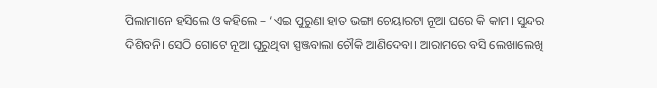ପିଲାମାନେ ହସିଲେ ଓ କହିଲେ – ‘ଏଇ ପୁରୁଣା ହାତ ଭଙ୍ଗା ଚେୟାରଟା ନୂଆ ଘରେ କି କାମ। ସୁନ୍ଦର ଦିଶିବନି। ସେଠି ଗୋଟେ ନୂଆ ଘୂରୁଥିବା ସ୍ପଞ୍ଜବାଲା ଚୌକି ଆଣିଦେବା। ଆରାମରେ ବସି ଲେଖାଲେଖି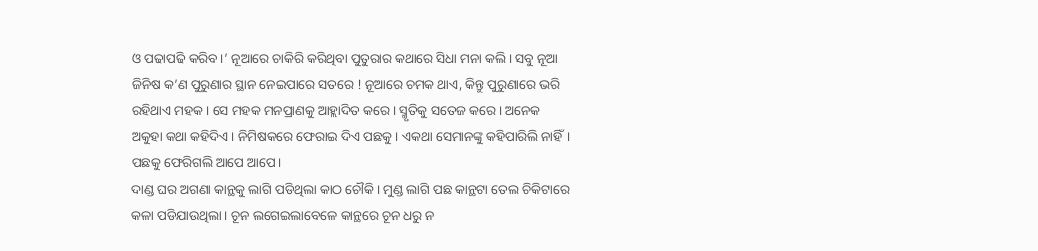ଓ ପଢାପଢି କରିବ।’ ନୂଆରେ ଚାକିରି କରିଥିବା ପୁତୁରାର କଥାରେ ସିଧା ମନା କଲି। ସବୁ ନୂଆ ଜିନିଷ କ’ଣ ପୁରୁଣାର ସ୍ଥାନ ନେଇପାରେ ସତରେ ! ନୂଆରେ ଚମକ ଥାଏ, କିନ୍ତୁ ପୁରୁଣାରେ ଭରି ରହିଥାଏ ମହକ। ସେ ମହକ ମନପ୍ରାଣକୁ ଆହ୍ଲାଦିତ କରେ। ସ୍ମୃତିକୁ ସତେଜ କରେ। ଅନେକ ଅକୁହା କଥା କହିଦିଏ। ନିମିଷକରେ ଫେରାଇ ଦିଏ ପଛକୁ। ଏକଥା ସେମାନଙ୍କୁ କହିପାରିଲି ନାହିଁ। ପଛକୁ ଫେରିଗଲି ଆପେ ଆପେ।
ଦାଣ୍ଡ ଘର ଅଗଣା କାନ୍ଥକୁ ଲାଗି ପଡିଥିଲା କାଠ ଚୌକି। ମୁଣ୍ଡ ଲାଗି ପଛ କାନ୍ଥଟା ତେଲ ଚିକିଟାରେ କଳା ପଡିଯାଉଥିଲା। ଚୂନ ଲଗେଇଲାବେଳେ କାନ୍ଥରେ ଚୂନ ଧରୁ ନ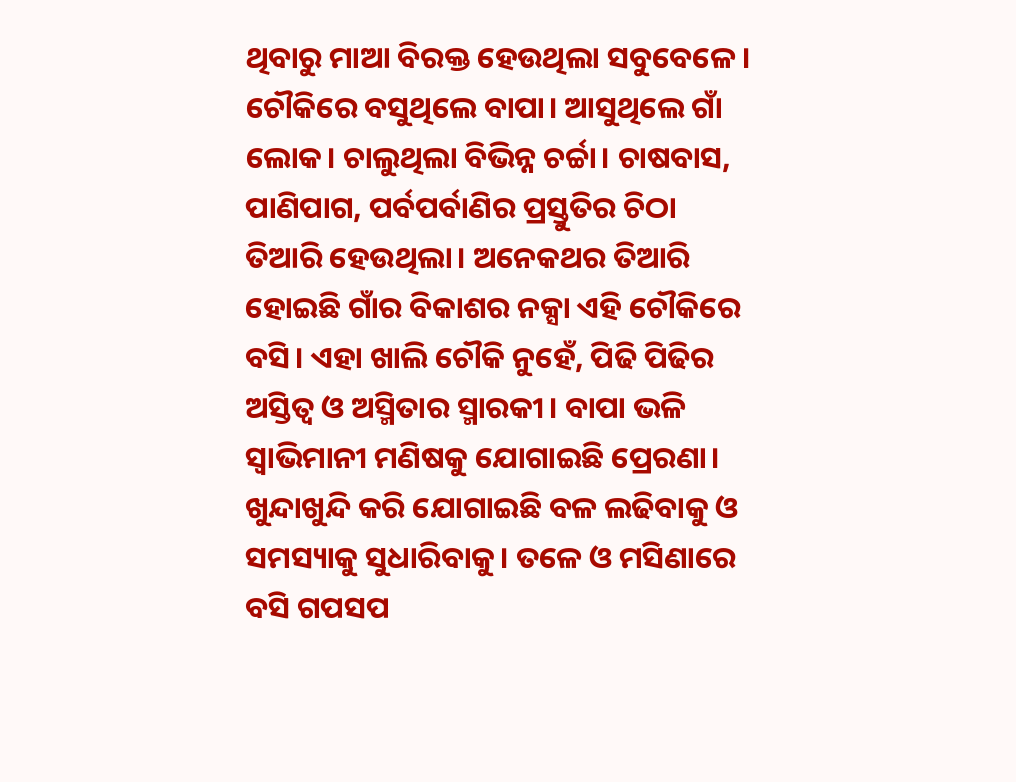ଥିବାରୁ ମାଆ ବିରକ୍ତ ହେଉଥିଲା ସବୁବେଳେ। ଚୌକିରେ ବସୁଥିଲେ ବାପା। ଆସୁଥିଲେ ଗାଁ ଲୋକ। ଚାଲୁଥିଲା ବିଭିନ୍ନ ଚର୍ଚ୍ଚା। ଚାଷବାସ, ପାଣିପାଗ, ପର୍ବପର୍ବାଣିର ପ୍ରସ୍ତୁତିର ଚିଠା ତିଆରି ହେଉଥିଲା। ଅନେକଥର ତିଆରି ହୋଇଛି ଗାଁର ବିକାଶର ନକ୍ସା ଏହି ଚୌକିରେ ବସି। ଏହା ଖାଲି ଚୌକି ନୁହେଁ, ପିଢି ପିଢିର ଅସ୍ତିତ୍ୱ ଓ ଅସ୍ମିତାର ସ୍ମାରକୀ। ବାପା ଭଳି ସ୍ବାଭିମାନୀ ମଣିଷକୁ ଯୋଗାଇଛି ପ୍ରେରଣା। ଖୁନ୍ଦାଖୁନ୍ଦି କରି ଯୋଗାଇଛି ବଳ ଲଢିବାକୁ ଓ ସମସ୍ୟାକୁ ସୁଧାରିବାକୁ। ତଳେ ଓ ମସିଣାରେ ବସି ଗପସପ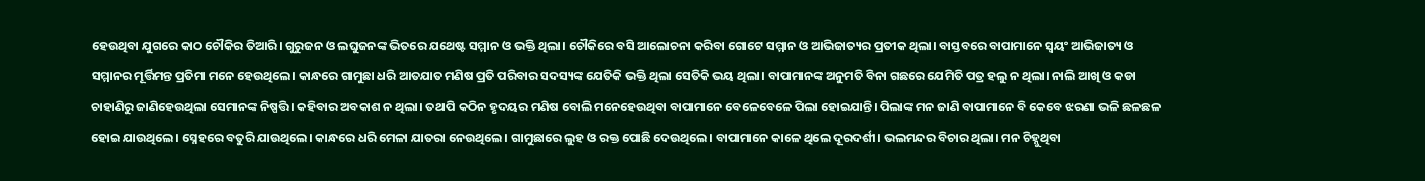ହେଉଥିବା ଯୁଗରେ କାଠ ଚୌକିର ତିଆରି। ଗୁରୁଜନ ଓ ଲଘୁଜନଙ୍କ ଭିତରେ ଯଥେଷ୍ଟ ସମ୍ମାନ ଓ ଭକ୍ତି ଥିଲା। ଚୌକିରେ ବସି ଆଲୋଚନା କରିବା ଗୋଟେ ସମ୍ମାନ ଓ ଆଭିଜାତ୍ୟର ପ୍ରତୀକ ଥିଲା। ବାସ୍ତବରେ ବାପାମାନେ ସ୍ବୟଂ ଆଭିଜାତ୍ୟ ଓ ସମ୍ମାନର ମୂର୍ତ୍ତିମନ୍ତ ପ୍ରତିମା ମନେ ହେଉଥିଲେ। କାନ୍ଧରେ ଗାମୁଛା ଧରି ଆତଯାତ ମଣିଷ ପ୍ରତି ପରିବାର ସଦସ୍ୟଙ୍କ ଯେତିକି ଭକ୍ତି ଥିଲା ସେତିକି ଭୟ ଥିଲା। ବାପାମାନଙ୍କ ଅନୁମତି ବିନା ଗଛରେ ଯେମିତି ପତ୍ର ହଲୁ ନ ଥିଲା। ନାଲି ଆଖି ଓ କଡା ଚାହାଣିରୁ ଜାଣିହେଉଥିଲା ସେମାନଙ୍କ ନିଷ୍ପତ୍ତି। କହିବାର ଅବକାଶ ନ ଥିଲା। ତଥାପି କଠିନ ହୃଦୟର ମଣିଷ ବୋଲି ମନେହେଉଥିବା ବାପାମାନେ ବେଳେବେଳେ ପିଲା ହୋଇଯାନ୍ତି। ପିଲାଙ୍କ ମନ ଜାଣି ବାପାମାନେ ବି କେବେ ଝରଣା ଭଳି ଛଳଛଳ ହୋଇ ଯାଉଥିଲେ। ସ୍ନେହରେ ବତୁରି ଯାଉଥିଲେ। କାନ୍ଧରେ ଧରି ମେଳା ଯାତରା ନେଉଥିଲେ। ଗାମୁଛାରେ ଲୁହ ଓ ରକ୍ତ ପୋଛି ଦେଉଥିଲେ। ବାପାମାନେ କାଳେ ଥିଲେ ଦୂରଦର୍ଶୀ। ଭଲମନ୍ଦର ବିଚାର ଥିଲା। ମନ ଚିହ୍ନୁଥିବା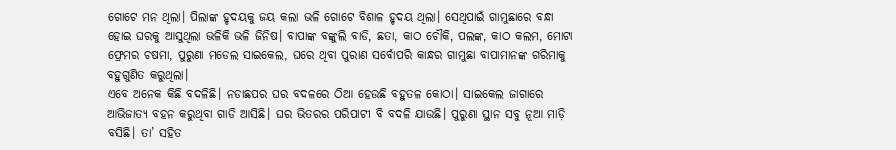ଗୋଟେ ମନ ଥିଲା। ପିଲାଙ୍କ ହୃଦୟକୁ ଜୟ କଲା ଭଳି ଗୋଟେ ବିଶାଳ ହୃଦୟ ଥିଲା। ସେଥିପାଇଁ ଗାମୁଛାରେ ବନ୍ଧା ହୋଇ ଘରକୁ ଆସୁଥିଲା ଭଳିକି ଭଳି ଜିନିଷ। ବାପାଙ୍କ ବଙ୍କୁଲି ବାଡି, ଛତା, କାଠ ଚୌକି, ପଲଙ୍କ, କାଠ କଲମ, ମୋଟା ଫ୍ରେମର ଚଷମା, ପୁରୁଣା ମଡେଲ ସାଇକେଲ, ଘରେ ଥିବା ପୁରାଣ ସର୍ବୋପରି କାନ୍ଧର ଗାମୁଛା ବାପାମାନଙ୍କ ଗରିମାକୁ ବହୁଗୁଣିତ କରୁଥିଲା।
ଏବେ ଅନେକ କିଛି ବଦଳିଛି। ନଡାଛପର ଘର ବଦଳରେ ଠିଆ ହେଉଛି ବହୁତଳ କୋଠା। ସାଇକେଲ ଜାଗାରେ ଆଭିଜାତ୍ୟ ବହନ କରୁଥିବା ଗାଡି ଆସିଛି। ଘର ଭିତରର ପରିପାଟୀ ବି ବଦଳି ଯାଉଛି। ପୁରୁଣା ସ୍ଥାନ ସବୁ ନୂଆ ମାଡ଼ି ବସିଛି। ତା’ ସହିତ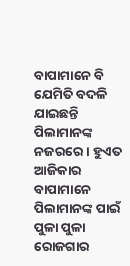ବାପାମାନେ ବି ଯେମିତି ବଦଳି ଯାଇଛନ୍ତି ପିଲାମାନଙ୍କ ନଜରରେ। ହୁଏତ ଆଜିକାର ବାପାମାନେ ପିଲାମାନଙ୍କ ପାଇଁ ପୁଳା ପୁଳା ରୋଜଗାର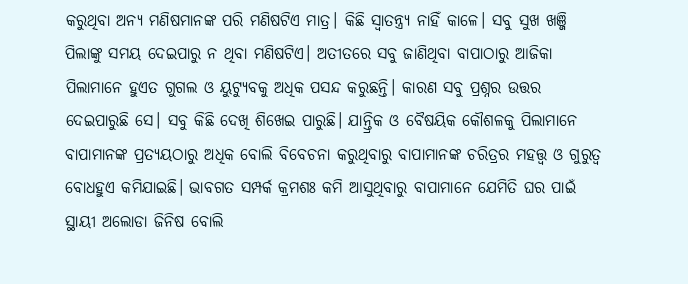କରୁଥିବା ଅନ୍ୟ ମଣିଷମାନଙ୍କ ପରି ମଣିଷଟିଏ ମାତ୍ର। କିଛି ସ୍ବାତନ୍ତ୍ର୍ୟ ନାହିଁ କାଳେ। ସବୁ ସୁଖ ଖଞ୍ଜି ପିଲାଙ୍କୁ ସମୟ ଦେଇପାରୁ ନ ଥିବା ମଣିଷଟିଏ। ଅତୀତରେ ସବୁ ଜାଣିଥିବା ବାପାଠାରୁ ଆଜିକା ପିଲାମାନେ ହୁଏତ ଗୁଗଲ ଓ ୟୁଟ୍ୟୁବକୁ ଅଧିକ ପସନ୍ଦ କରୁଛନ୍ତି। କାରଣ ସବୁ ପ୍ରଶ୍ନର ଉତ୍ତର ଦେଇପାରୁଛି ସେ। ସବୁ କିଛି ଦେଖି ଶିଖେଇ ପାରୁଛି। ଯାନ୍ତ୍ରିକ ଓ ବୈଷୟିକ କୌଶଳକୁ ପିଲାମାନେ ବାପାମାନଙ୍କ ପ୍ରତ୍ୟୟଠାରୁ ଅଧିକ ବୋଲି ବିବେଚନା କରୁଥିବାରୁ ବାପାମାନଙ୍କ ଚରିତ୍ରର ମହତ୍ତ୍ୱ ଓ ଗୁରୁତ୍ୱ ବୋଧହୁଏ କମିଯାଇଛି। ଭାବଗତ ସମ୍ପର୍କ କ୍ରମଶଃ କମି ଆସୁଥିବାରୁ ବାପାମାନେ ଯେମିତି ଘର ପାଇଁ ସ୍ଥାୟୀ ଅଲୋଡା ଜିନିଷ ବୋଲି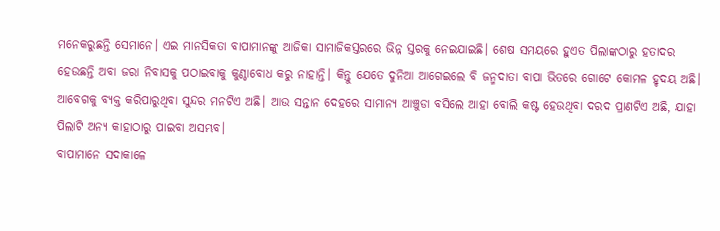ମନେକରୁଛନ୍ତି ସେମାନେ। ଏଇ ମାନସିକତା ବାପାମାନଙ୍କୁ ଆଜିକା ସାମାଜିକସ୍ତରରେ ଭିନ୍ନ ସ୍ତରକୁ ନେଇଯାଇଛି। ଶେଷ ସମୟରେ ହୁଏତ ପିଲାଙ୍କଠାରୁ ହତାଦର ହେଉଛନ୍ତି ଅବା ଜରା ନିବାସକୁ ପଠାଇବାକୁ କୁଣ୍ଠାବୋଧ କରୁ ନାହାନ୍ତି। କିନ୍ତୁ ଯେତେ ଦୁନିଆ ଆଗେଇଲେ ବି ଜନ୍ମଦାତା ବାପା ଭିତରେ ଗୋଟେ କୋମଳ ହୃଦୟ ଅଛି। ଆବେଗକୁ ବ୍ୟକ୍ତ କରିପାରୁଥିବା ସୁନ୍ଦର ମନଟିଏ ଅଛି। ଆଉ ସନ୍ତାନ ଦେହରେ ସାମାନ୍ୟ ଆଞ୍ଚୁଡା ବସିଲେ ଆହା ବୋଲି କଷ୍ଟ ହେଉଥିବା ଦରଦ ପ୍ରାଣଟିଏ ଅଛି, ଯାହା ପିଲାଟି ଅନ୍ୟ କାହାଠାରୁ ପାଇବା ଅସମ୍ଭବ।
ବାପାମାନେ ସଦାକାଳେ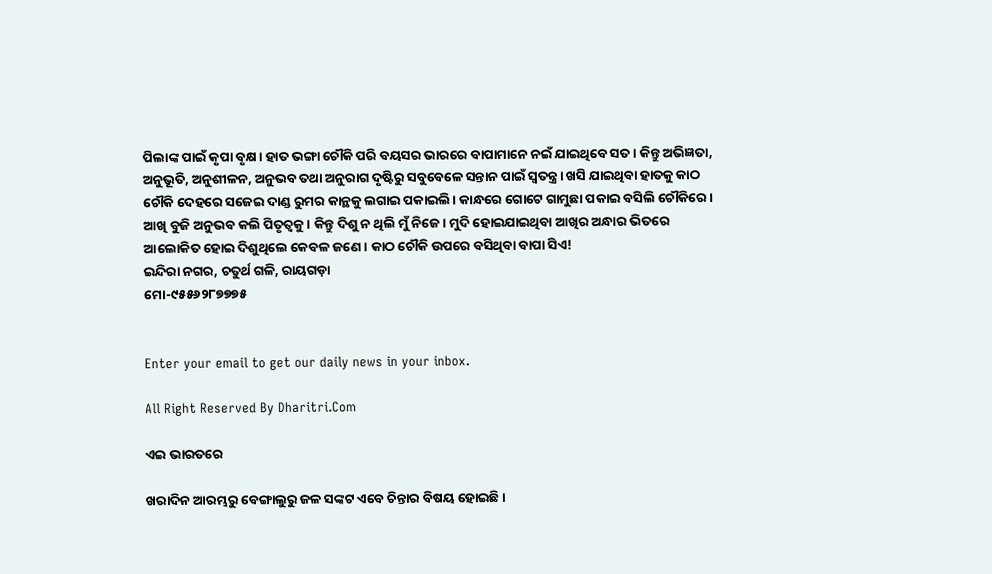ପିଲାଙ୍କ ପାଇଁ କୃପା ବୃକ୍ଷ। ହାତ ଭଙ୍ଗା ଚୌକି ପରି ବୟସର ଭାରରେ ବାପାମାନେ ନଇଁ ଯାଇଥିବେ ସତ। କିନ୍ତୁ ଅଭିଜ୍ଞତା, ଅନୁଭୂତି, ଅନୁଶୀଳନ, ଅନୁଭବ ତଥା ଅନୁରାଗ ଦୃଷ୍ଟିରୁ ସବୁବେଳେ ସନ୍ତାନ ପାଇଁ ସ୍ବତନ୍ତ୍ର। ଖସି ଯାଇଥିବା ହାତକୁ କାଠ ଚୌକି ଦେହରେ ସଜେଇ ଦାଣ୍ଡ ରୁମର କାନ୍ଥକୁ ଲଗାଇ ପକାଇଲି। କାନ୍ଧରେ ଗୋଟେ ଗାମୁଛା ପକାଇ ବସିଲି ଚୌକିରେ। ଆଖି ବୁଜି ଅନୁଭବ କଲି ପିତୃତ୍ୱକୁ। କିନ୍ତୁ ଦିଶୁ ନ ଥିଲି ମୁଁ ନିଜେ। ମୁଦି ହୋଇଯାଇଥିବା ଆଖିର ଅନ୍ଧାର ଭିତରେ ଆଲୋକିତ ହୋଇ ଦିଶୁଥିଲେ କେବଳ ଜଣେ। କାଠ ଚୌକି ଉପରେ ବସିଥିବା ବାପା ସିଏ!
ଇନ୍ଦିରା ନଗର, ଚତୁର୍ଥ ଗଳି, ରାୟଗଡ଼ା
ମୋ-୯୫୫୬୨୮୭୭୭୫


Enter your email to get our daily news in your inbox.

All Right Reserved By Dharitri.Com

ଏଇ ଭାରତରେ

ଖରାଦିନ ଆରମ୍ଭରୁ ବେଙ୍ଗାଲୁରୁ ଜଳ ସଙ୍କଟ ଏବେ ଚିନ୍ତାର ବିଷୟ ହୋଇଛି।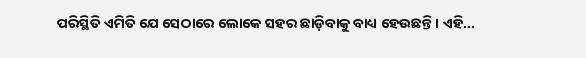ପରିସ୍ଥିତି ଏମିତି ଯେ ସେଠାରେ ଲୋକେ ସହର ଛାଡ଼ିବାକୁ ବାଧ୍ୟ ହେଉଛନ୍ତି। ଏହି...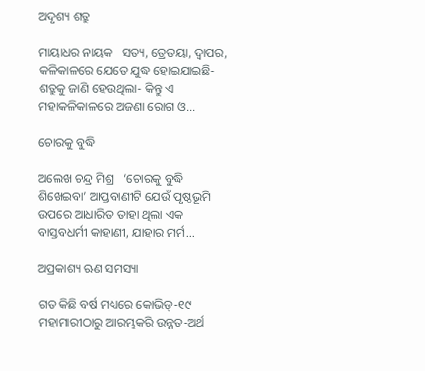ଅଦୃଶ୍ୟ ଶତ୍ରୁ

ମାୟାଧର ନାୟକ   ସତ୍ୟ, ତ୍ରେତୟା, ଦ୍ୱାପର, କଳିକାଳରେ ଯେତେ ଯୁଦ୍ଧ ହୋଇଯାଇଛି- ଶତ୍ରୁକୁ ଜାଣି ହେଉଥିଲା- କିନ୍ତୁ ଏ ମହାକଳିକାଳରେ ଅଜଣା ରୋଗ ଓ...

ଚୋରକୁ ବୁଦ୍ଧି

ଅଲେଖ ଚନ୍ଦ୍ର ମିଶ୍ର   ‘ଚୋରକୁ ବୁଦ୍ଧି ଶିଖେଇବା’ ଆପ୍ତବାଣୀଟି ଯେଉଁ ପୃଷ୍ଠଭୂମି ଉପରେ ଆଧାରିତ ତାହା ଥିଲା ଏକ ବାସ୍ତବଧର୍ମୀ କାହାଣୀ, ଯାହାର ମର୍ମ...

ଅପ୍ରକାଶ୍ୟ ଋଣ ସମସ୍ୟା

ଗତ କିଛି ବର୍ଷ ମଧ୍ୟରେ କୋଭିଡ୍‌-୧୯ ମହାମାରୀଠାରୁ ଆରମ୍ଭକରି ଉନ୍ନତ-ଅର୍ଥ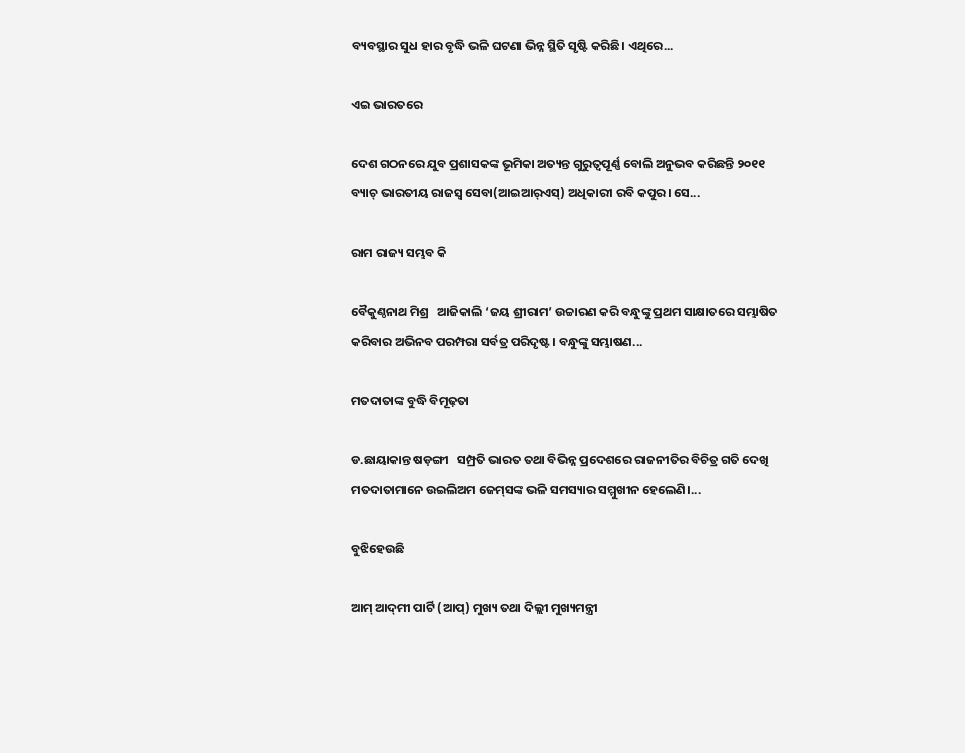ବ୍ୟବସ୍ଥାର ସୁଧ ହାର ବୃଦ୍ଧି ଭଳି ଘଟଣା ଭିନ୍ନ ସ୍ଥିତି ସୃଷ୍ଟି କରିଛି। ଏଥିରେ...

ଏଇ ଭାରତରେ

ଦେଶ ଗଠନରେ ଯୁବ ପ୍ରଶାସକଙ୍କ ଭୂମିକା ଅତ୍ୟନ୍ତ ଗୁରୁତ୍ୱପୂର୍ଣ୍ଣ ବୋଲି ଅନୁଭବ କରିଛନ୍ତି ୨୦୧୧ ବ୍ୟାଚ୍‌ ଭାରତୀୟ ରାଜସ୍ବ ସେବା(ଆଇଆର୍‌ଏସ୍‌) ଅଧିକାରୀ ରବି କପୁର। ସେ...

ରାମ ରାଜ୍ୟ ସମ୍ଭବ କି

ବୈକୁଣ୍ଠନାଥ ମିଶ୍ର   ଆଜିକାଲି ‘ଜୟ ଶ୍ରୀରାମ’ ଉଚ୍ଚାରଣ କରି ବନ୍ଧୁଙ୍କୁ ପ୍ରଥମ ସାକ୍ଷାତରେ ସମ୍ଭାଷିତ କରିବାର ଅଭିନବ ପରମ୍ପରା ସର୍ବତ୍ର ପରିଦୃଷ୍ଟ। ବନ୍ଧୁଙ୍କୁ ସମ୍ଭାଷଣ...

ମତଦାତାଙ୍କ ବୁଦ୍ଧି ବିମୂଢ଼ତା

ଡ.ଛାୟାକାନ୍ତ ଷଡ଼ଙ୍ଗୀ   ସମ୍ପ୍ରତି ଭାରତ ତଥା ବିଭିନ୍ନ ପ୍ରଦେଶରେ ରାଜନୀତିର ବିଚିତ୍ର ଗତି ଦେଖି ମତଦାତାମାନେ ଉଇଲିଅମ ଜେମ୍‌ସଙ୍କ ଭଳି ସମସ୍ୟାର ସମ୍ମୁଖୀନ ହେଲେଣି।...

ବୁଝିହେଉଛି

ଆମ୍‌ ଆଦ୍‌ମୀ ପାର୍ଟି (ଆପ୍‌) ମୁଖ୍ୟ ତଥା ଦିଲ୍ଲୀ ମୁଖ୍ୟମନ୍ତ୍ରୀ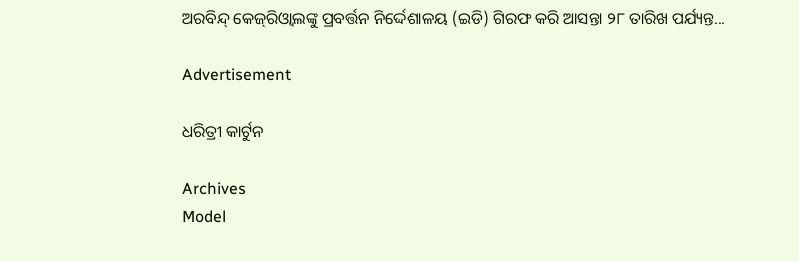ଅରବିନ୍ଦ୍‌ କେଜ୍‌ରିଓ୍ବାଲଙ୍କୁ ପ୍ରବର୍ତ୍ତନ ନିର୍ଦ୍ଦେଶାଳୟ (ଇଡି) ଗିରଫ କରି ଆସନ୍ତା ୨୮ ତାରିଖ ପର୍ଯ୍ୟନ୍ତ...

Advertisement

ଧରିତ୍ରୀ କାର୍ଟୁନ

Archives
Model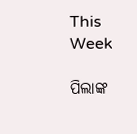This Week

ପିଲାଙ୍କ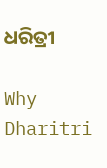ଧରିତ୍ରୀ

Why Dharitri